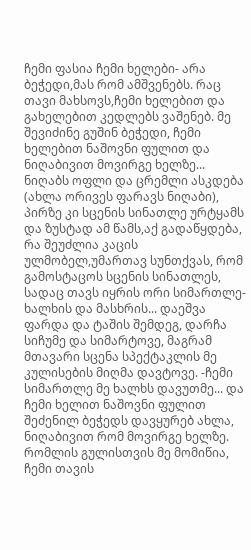ჩემი ფასია ჩემი ხელები- არა ბეჭედი,მას რომ ამშვენებს. რაც თავი მახსოვს,ჩემი ხელებით და გახელებით კედლებს ვაშენებ. მე შევიძინე გუშინ ბეჭედი, ჩემი ხელებით ნაშოვნი ფულით და ნიღაბივით მოვირგე ხელზე... ნიღაბს ოფლი და ცრემლი ასკდება (ახლა ორივეს ფარავს ნიღაბი), პირზე კი სცენის სინათლე ურტყამს და ზუსტად ამ წამს,აქ გადაწყდება, რა შეუძლია კაცის ულმობელ,უმართავ სუნთქვას, რომ გამოსტაცოს სცენის სინათლეს, სადაც თავს იყრის ორი სიმართლე- ხალხის და მასხრის... დაეშვა ფარდა და ტაშის შემდეგ, დარჩა სიჩუმე და სიმარტოვე, მაგრამ მთავარი სცენა სპექტაკლის მე კულისების მიღმა დავტოვე. -ჩემი სიმართლე მე ხალხს დავუთმე... და ჩემი ხელით ნაშოვნი ფულით შეძენილ ბეჭედს დავყურებ ახლა, ნიღაბივით რომ მოვირგე ხელზე. რომლის გულისთვის მე მომიწია, ჩემი თავის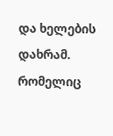და ხელების დახრამ. რომელიც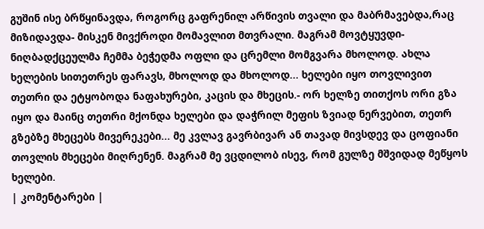გუშინ ისე ბრწყინავდა, როგორც გაფრენილ არწივის თვალი და მაბრმავებდა,რაც მიზიდავდა- მისკენ მივქროდი მომავლით მთვრალი. მაგრამ მოვტყუვდი- ნიღბადქცეულმა ჩემმა ბეჭედმა ოფლი და ცრემლი მომგვარა მხოლოდ. ახლა ხელების სითეთრეს ფარავს, მხოლოდ და მხოლოდ... ხელები იყო თოვლივით თეთრი და ეტყობოდა ნაფახურები, კაცის და მხეცის.- ორ ხელზე თითქოს ორი გზა იყო და მაინც თეთრი მქონდა ხელები და დაჭრილ მეფის ზვიად ნერვებით, თეთრ გზებზე მხეცებს მივერეკები... მე კვლავ გავრბივარ ან თავად მივსდევ და ცოფიანი თოვლის მხეცები მიღრენენ. მაგრამ მე ვცდილობ ისევ, რომ გულზე მშვიდად მეწყოს ხელები.
| კომენტარები |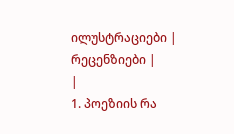ილუსტრაციები |
რეცენზიები |
|
1. პოეზიის რა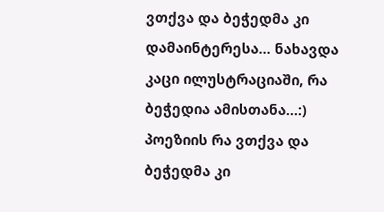ვთქვა და ბეჭედმა კი დამაინტერესა... ნახავდა კაცი ილუსტრაციაში, რა ბეჭედია ამისთანა...:)
პოეზიის რა ვთქვა და ბეჭედმა კი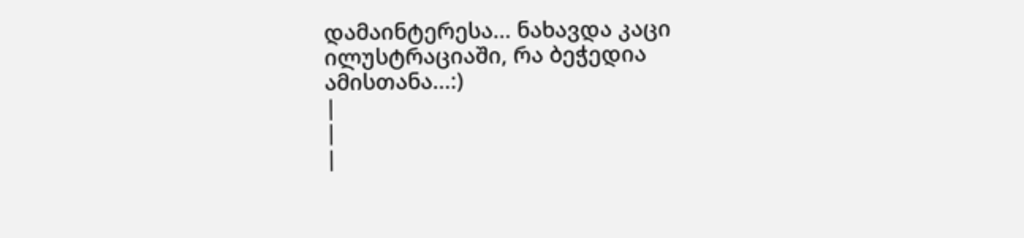დამაინტერესა... ნახავდა კაცი ილუსტრაციაში, რა ბეჭედია ამისთანა...:)
|
|
|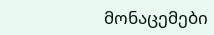მონაცემები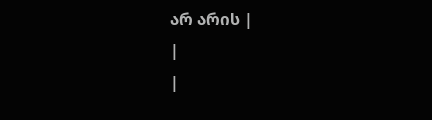არ არის |
|
|